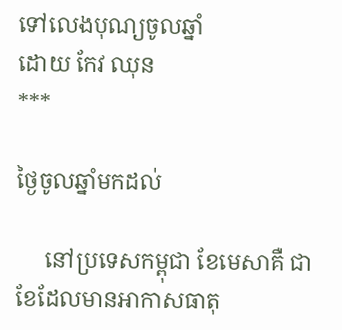ទៅលេងបុណ្យចូលឆ្នាំ
ដោយ កែវ ឈុន
***

ថ្ងៃចូលឆ្នាំមកដល់

     នៅប្រទេសកម្ពុជា ខែមេសាគឺ ជាខែដែលមានអាកាសធាតុ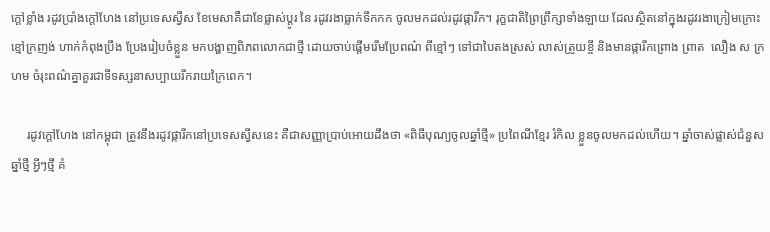ក្ដៅខ្លាំង រដូវប្រាំងក្ដៅហែង នៅប្រទេសស្វីស ខែមេសាគឺជាខែផ្លាស់ប្ដូរ នៃ រដូវរងាធ្លាក់ទឹកកក ចូលមកដល់រដូវផ្ការីក។ រុក្ខជាតិព្រៃព្រឹក្សាទាំងឡាយ ដែលស្ថិតនៅក្នុងរដូវរងាក្រៀមក្រោះខ្មៅក្រញង់ ហាក់កំពុងប្រឹង ប្រែងរៀបចំខ្លួន មកបង្ហាញពិភពលោកជាថ្មី ដោយចាប់ផ្ដើមរើមប្រែពណ៌ ពីខ្មៅៗ ទៅជាបៃតងស្រស់ លាស់ត្រួយខ្ចី និងមានផ្ការីកព្រោង ព្រាត  លឿង ស ក្រហម ចំរុះពណ៌គ្នាគួរជាទីទស្សនាសប្បាយរីករាយក្រៃពេក។

     រដូវក្ដៅហែង នៅកម្ពុជា ត្រូវនឹងរដូវផ្ការីកនៅប្រទេសស្វីសនេះ គឺជាសញ្ញាប្រាប់អោយដឹងថា «ពិធីបុណ្យចូលឆ្នាំថ្មី» ប្រពៃណីខ្មែរ រំកិល ខ្លួនចូលមកដល់ហើយ។ ឆ្នាំចាស់ផ្លាស់ជំនួសឆ្នាំថ្មី អ្វីៗថ្មី គំ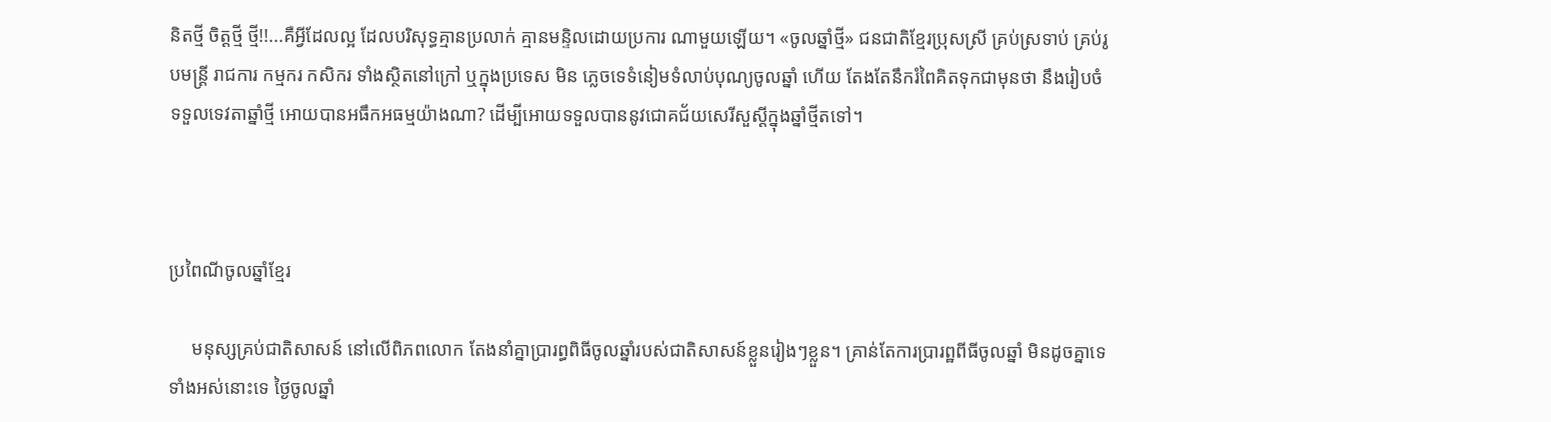និតថ្មី ចិត្ដថ្មី ថ្មី!!...គឺអ្វីដែលល្អ ដែលបរិសុទ្ធគ្មានប្រលាក់ គ្មានមន្ទិលដោយប្រការ ណាមួយឡើយ។ «ចូលឆ្នាំថ្មី» ជនជាតិខ្មែរប្រុសស្រី គ្រប់ស្រទាប់ គ្រប់រូបមន្រ្ដី រាជការ កម្មករ កសិករ ទាំងស្ថិតនៅក្រៅ ឬក្នុងប្រទេស មិន ភ្លេចទេទំនៀមទំលាប់បុណ្យចូលឆ្នាំ ហើយ តែងតែនឹករំពៃគិតទុកជាមុនថា នឹងរៀបចំទទួលទេវតាឆ្នាំថ្មី អោយបានអធឹកអធម្មយ៉ាងណា? ដើម្បីអោយទទួលបាននូវជោគជ័យសេរីសួស្ដីក្នុងឆ្នាំថ្មីតទៅ។



ប្រពៃណីចូលឆ្នាំខែ្មរ

     មនុស្សគ្រប់ជាតិសាសន៍ នៅលើពិភពលោក តែងនាំគ្នាប្រារព្ធពិធីចូលឆ្នាំរបស់ជាតិសាសន៍ខ្លួនរៀងៗខ្លួន។ គ្រាន់តែការប្រារព្ឋពីធីចូលឆ្នាំ មិនដូចគ្នាទេទាំងអស់នោះទេ ថ្ងៃចូលឆ្នាំ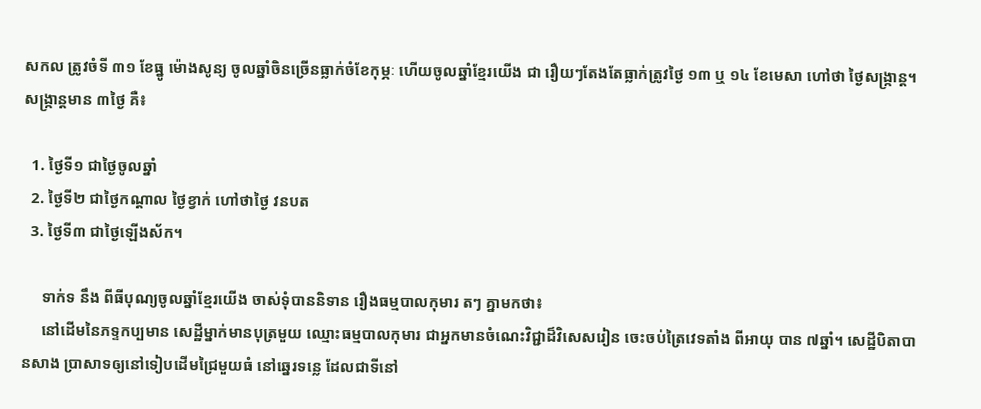សកល ត្រូវចំទី ៣១ ខែធ្នូ ម៉ោងសូន្យ ចូលឆ្នាំចិនច្រើនធ្លាក់ចំខែកុម្ភៈ ហើយចូលឆ្នាំខ្មែរយើង ជា រឿយៗតែងតែធ្លាក់ត្រូវថ្ងៃ ១៣ ឬ ១៤ ខែមេសា ហៅថា ថ្ងៃសង្ក្រាន្ដ។ សង្ក្រាន្ដមាន ៣ថ្ងៃ គឺ៖

  1. ថ្ងៃទី១ ជាថ្ងៃចូលឆ្នាំ
  2. ថ្ងៃទី២ ជាថ្ងៃកណ្ដាល ថ្ងៃខ្វាក់ ហៅថាថ្ងៃ វនបត
  3. ថ្ងៃទី៣ ជាថ្ងៃឡើងស័ក។

     ទាក់ទ នឹង ពីធីបុណ្យចូលឆ្នាំខ្មែរយើង ចាស់ទុំបាននិទាន រឿងធម្មបាលកុមារ តៗ គ្នាមកថា៖
     នៅដើមនៃភទ្ទកប្បមាន សេដ្ឋីម្នាក់មានបុត្រមួយ ឈ្មោះធម្មបាលកុមារ ជាអ្នកមានចំណេះវិជ្ជាដ៏វិសេសរៀន ចេះចប់ត្រៃវេទតាំង ពីអាយុ បាន ៧ឆ្នាំ។ សេដ្ឋីបិតាបានសាង ប្រាសាទឲ្យនៅទៀបដើមជ្រៃមួយធំ នៅឆេ្នរទនេ្ល ដែលជាទីនៅ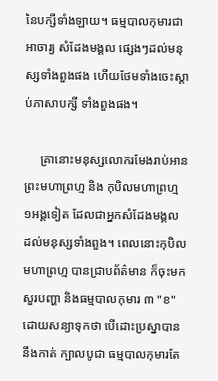នៃបក្សីទាំងឡាយ។ ធម្មបាលកុមារជាអាចារ្យ សំដែងមង្គល ផេ្សងៗដល់មនុស្សទាំងពួងផង ហើយថែមទាំងចេះស្ដាប់ភាសាបក្សី ទាំងពួងផង។

     គ្រានោះមនុស្សលោករមែងរាប់អានព្រះមហាព្រហ្ម និង កុបិលមហាព្រហ្ម ១អង្គទៀត ដែលជាអ្នកសំដែងមង្គល ដល់មនុស្សទាំងពួង។ ពេលនោះកុបិលមហាព្រហ្ម បានជ្រាបព័ត៌‌មាន ក៏ចុះមកសួរបញ្ហា និងធម្មបាលកុមារ ៣ "ខ" ដោយសន្យាទុកថា បើដោះប្រស្នាបាននឹងកាត់ ក្បាលបូជា ធម្មបាលកុមារតែ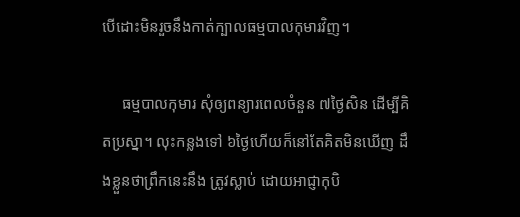បើដោះមិនរួចនឹងកាត់ក្បាលធម្មបាលកុមារវិញ។

     ធម្មបាលកុមារ សុំឲ្យពន្យារពេលចំនួន ៧ថៃ្ងសិន ដើម្បីគិតប្រស្នា។ លុះកន្លងទៅ ៦ថៃ្ងហើយក៏នៅតែគិតមិនឃើញ ដឹងខ្លួនថាព្រឹកនេះនឹង ត្រូវស្លាប់ ដោយអាជ្ញាកុបិ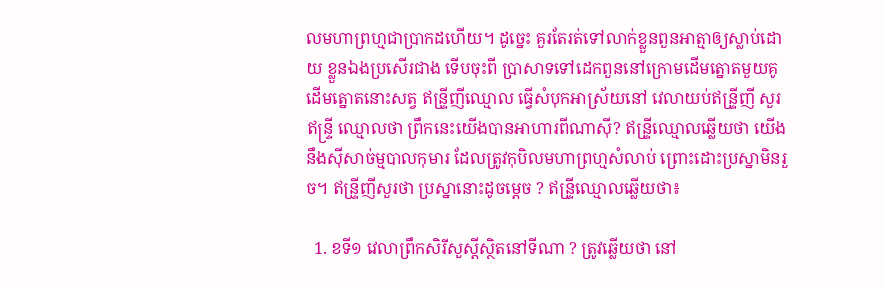លមហាព្រហ្មជាប្រាកដហើយ។ ដូចេ្នះ គួរតែរត់ទៅលាក់ខ្លួនពួនអាត្មាឲ្យស្លាប់ដោយ ខ្លួនឯងប្រសើរជាង ទើបចុះពី ប្រាសាទទៅដេកពួននៅក្រោមដើមត្នោតមួយគូ ដើមត្នោតនោះសត្វ ឥន្រី្ទញីឈ្មោល ធ្វើសំបុកអាស្រ័យនៅ វេលាយប់ឥន្រី្ទញី សួរឥន្រ្ទី ឈ្មោលថា ព្រឹកនេះយើងបានអាហារពីណាស៊ី? ឥន្រី្ទឈ្មោលឆ្លើយថា យើងនឹងស៊ីសាច់ម្មបាលកុមារ ដែលត្រូវកុបិលមហាព្រហ្មសំលាប់ ព្រោះដោះប្រស្នាមិនរួច។ ឥន្រី្ទញីសួរថា ប្រស្នានោះដូចមេ្តច ? ឥន្រី្ទឈ្មោលឆ្លើយថា៖

  1. ខទី១ វេលាព្រឹកសិរីសួសី្តស្ថិតនៅទីណា ? ត្រូវឆ្លើយថា នៅ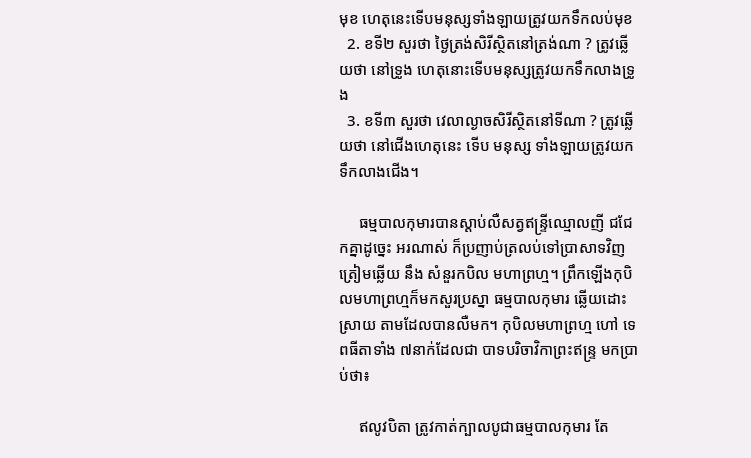មុខ ហេតុនេះទើបមនុស្សទាំងឡាយត្រូវយកទឹកលប់មុខ
  2. ខទី២ សួរថា ថៃ្ងត្រង់សិរីស្ថិតនៅត្រង់ណា ? ត្រូវឆ្លើយថា នៅទ្រូង ហេតុនោះទើបមនុស្សត្រូវយកទឹកលាងទ្រូង
  3. ខទី៣ សួរថា វេលាល្ងាចសិរីស្ថិតនៅទីណា ? ត្រូវឆ្លើយថា នៅជើងហេតុនេះ ទើប មនុស្ស ទាំងឡាយត្រូវយកទឹកលាងជើង។

     ធម្មបាលកុមារបានស្ដាប់លឺសត្វឥន្ទ្រីឈ្មោលញី ជជែកគ្នាដូច្នេះ អរណាស់ ក៏ប្រញាប់ត្រលប់ទៅប្រាសាទវិញ ត្រៀមឆ្លើយ នឹង សំនួរកបិល មហាព្រហ្ម។ ព្រឹកឡើងកុបិលមហាព្រហ្មក៏មកសួរប្រស្នា ធម្មបាលកុមារ ឆ្លើយដោះស្រាយ តាមដែលបានលឺមក។ កុបិលមហាព្រហ្ម ហៅ ទេពធីតាទាំង ៧នាក់ដែលជា បាទបរិចាវិកាព្រះឥន្រ្ទ មកប្រាប់ថា៖

     ឥលូវបិតា ត្រូវកាត់ក្បាលបូជាធម្មបាលកុមារ តែ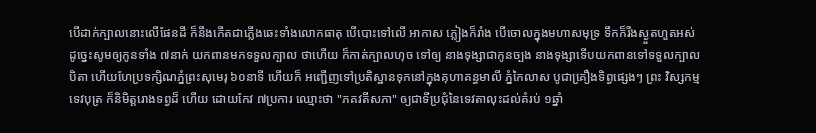បើដាក់ក្បាលនោះលើផែនដី ក៏នឹងកើតជាភ្លើងឆេះទាំងលោកធាតុ បើបោះទៅលើ អាកាស ភ្លៀងក៏រាំង បើចោលក្នុងមហាសមុទ្រ ទឹកក៏រីងស្ងួតហួតអស់ ដូចេ្នះសូមឲ្យកូនទាំង ៧នាក់ យកពានមកទទួលក្បាល ថាហើយ ក៏កាត់ក្បាលហុច ទៅឲ្យ នាងទុង្សាជាកូនច្បង នាងទុង្សាទើបយកពានទៅទទួលក្បាលបិតា ហើយហែប្រទក្សិណភំ្នព្រះសុមេរុ ៦០នាទី ហើយក៏ អញ្ជើញទៅប្រតិស្ឋានទុកនៅក្នុងគុហាគន្ធមាលី ភំ្នកៃលាស បូជាគឿ្រងទិព្វផេ្សងៗ ព្រះ វិស្សកម្មទេវបុត្រ ក៏និមិត្តរោងទព្វដ៏ ហើយ ដោយកែវ ៧ប្រការ ឈ្មោះថា "ភគវតីសភា" ឲ្យជាទីប្រជុំនៃទេវតាលុះដល់គំរប់ ១ឆ្នាំ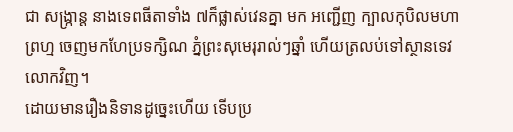ជា សង្រ្កាន្ត នាងទេពធីតាទាំង ៧ក៏ផ្លាស់វេនគ្នា មក អញ្ជើញ ក្បាលកុបិលមហាព្រហ្ម ចេញមកហែប្រទក្សិណ ភំ្នព្រះសុមេរុរាល់ៗឆ្នាំ ហើយត្រលប់ទៅស្ថានទេវលោកវិញ។
ដោយមានរឿងនិទានដូច្នេះហើយ ទើបប្រ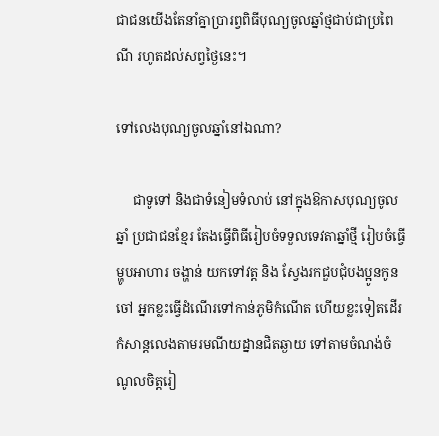ជាជនយើងតែនាំគ្នាប្រារព្វពិធីបុណ្យចូលឆ្នាំថ្មជាប់ជាប្រពៃណី រហូតដល់សព្វថ្ងៃនេះ។

ទៅលេងបុណ្យចូលឆ្នាំនៅឯណា?

     ជាទូទៅ និងជាទំនៀមទំលាប់ នៅក្នុងឱកាសបុណ្យចូលឆ្នាំ ប្រជាជនខ្មែរ តែងធ្វើពិធីរៀបចំទទួលទេវតាឆ្នាំថ្មី រៀបចំធ្វើម្ហូបអាហារ ចង្ហាន់ យកទៅវត្ដ និង ស្វែងរកជួបជុំបងប្អូនកូនចៅ អ្នកខ្លះធ្វើដំណើរទៅកាន់ភូមិកំណើត ហើយខ្លះទៀតដើរកំសាន្ដលេងតាមរមណីយដ្នានជិតឆ្ងាយ ទៅតាមចំណង់ចំណូលចិត្ដរៀ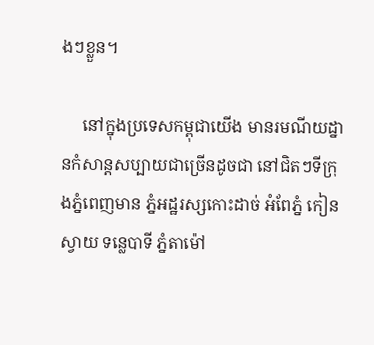ងៗខ្លួន។

     នៅក្នុងប្រទេសកម្ពុជាយើង មានរមណីយដ្នានកំសាន្ដសប្បាយជាច្រើនដូចជា នៅជិតៗទីក្រុងភ្នំពេញមាន ភ្នំអដ្ឋរស្សកោះដាច់ អំពែភ្នំ កៀនស្វាយ ទន្លេបាទី ភ្នំតាម៉ៅ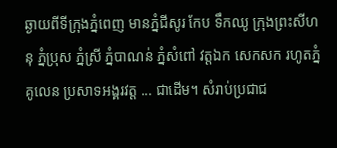ឆ្ងាយពីទីក្រុងភ្នំពេញ មានភ្នំជីសូរ កែប ទឹកឈូ ក្រុងព្រះសីហនុ ភ្នំប្រុស ភ្នំស្រី ភ្នំបាណន់ ភ្នំសំពៅ វត្ដឯក សេកសក រហូតភ្នំគូលេន ប្រសាទអង្គរវត្ដ ... ជាដើម។ សំរាប់ប្រជាជ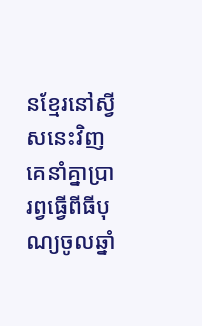នខ្មែរនៅស្វីសនេះវិញ គេនាំគ្នាប្រារព្វធ្វើពីធីបុណ្យចូលឆ្នាំ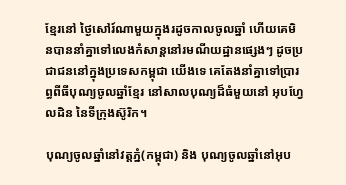ខ្មែរនៅ ថ្ងៃសៅរ៍ណាមួយក្នុងរដូចកាលចូលឆ្នាំ ហើយគេមិនបាននាំគ្នាទៅលេងកំសាន្ដនៅរមណីយដ្ឋានផ្សេងៗ ដូចប្រជាជននៅក្នុងប្រទេសកម្ពុជា យើងទេ គេតែងនាំគ្នាទៅប្រារព្ធពីធីបុណ្យចូលឆ្នាំខ្មែរ នៅសាលបុណ្យដ៏ធំមួយនៅ អុបហ្វែលដិន នៃទីក្រុងស៊ូរិក។

បុណ្យចូលឆ្នាំនៅវត្ដភ្នំ(កម្ពុជា) និង បុណ្យចូលឆ្នាំនៅអុប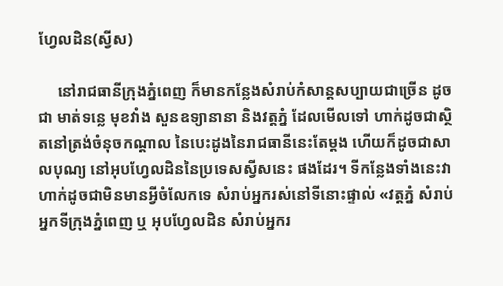ហ្វែលដិន(ស្វីស)

     នៅរាជធានីក្រុងភ្នំពេញ ក៏មានកន្លែងសំរាប់កំសាន្ដសប្បាយជាច្រើន ដូចជា មាត់ទន្លេ មុខវាំង សួនឧទ្យានានា និងវត្ដភ្នំ ដែលមើលទៅ ហាក់ដូចជាស្ថិតនៅត្រង់ចំនុចកណ្ដាល នៃបេះដូងនៃរាជធានីនេះតែម្ដង ហើយក៏ដូចជាសាលបុណ្យ នៅអុបហ្វែលដិននៃប្រទេសស្វីសនេះ ផងដែរ។ ទីកន្លែងទាំងនេះវាហាក់ដូចជាមិនមានអ្វីចំលែកទេ សំរាប់អ្នករស់នៅទីនោះផ្ទាល់ «វត្ដភ្នំ សំរាប់អ្នកទីក្រុងភ្នំពេញ ឬ អុបហ្វែលដិន សំរាប់អ្នករ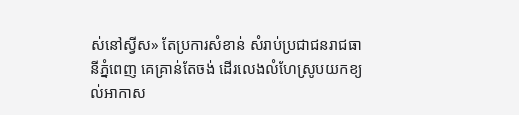ស់នៅស្វីស» តែប្រការសំខាន់ សំរាប់ប្រជាជនរាជធានីភ្នំពេញ គេគ្រាន់តែចង់ ដើរលេងលំហែស្រូបយកខ្យល់អាកាស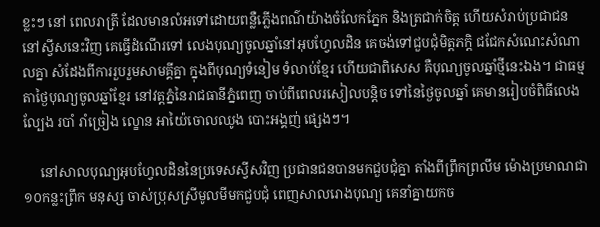ខ្លះៗ នៅ ពេលរាត្រី ដែលមានលំអទៅដោយពន្លឺភ្លើងពណ៌យ៉ាងចំលែកភ្នែក និងត្រជាក់ចិត្ដ ហើយសំរាប់ប្រជាជននៅស្វីសនេះវិញ គេធ្វើដំណើរទៅ លេងបុណ្យចូលឆ្នាំនៅអុបហ្វែលដិន គេចង់ទៅជួបជុំមិត្ដភក្ដិ ជជែកសំណេះសំណាលគ្នា សំដែងពីការរួបរួមសាមគ្គីគ្នា ក្នុងពីបុណ្យទំនៀម ទំលាប់ខ្មែរ ហើយជាពិសេស គឺបុណ្យចូលឆ្នាំថ្មីនេះឯង។ ជាធម្មតាថ្ងៃបុណ្យចូលឆ្នាំខ្មែរ នៅវត្ដភ្នំនៃរាជធានីភ្នំពេញ ចាប់ពីពេលរសៀលបន្ដិច ទៅនៃថ្ងៃចូលឆ្នាំ គេមានរៀបចំពិធីលេងល្បែង របាំ រាំច្រៀង ល្ខោន អាយ៉ៃចោលឈូង បោះអង្គញ់ ផ្សេងៗ។

     នៅសាលបុណ្យអុបហ្វែលដិននៃប្រទេសស្វីសវិញ ប្រជានជនបានមកជួបជុំគ្នា តាំងពីព្រឹកព្រលឹម ម៉ោងប្រមាណជា ១០កន្លះព្រឹក មនុស្ស ចាស់ប្រុសស្រីមូលមីមកជួបជុំ ពេញសាលរោងបុណ្យ គេនាំគ្នាយកច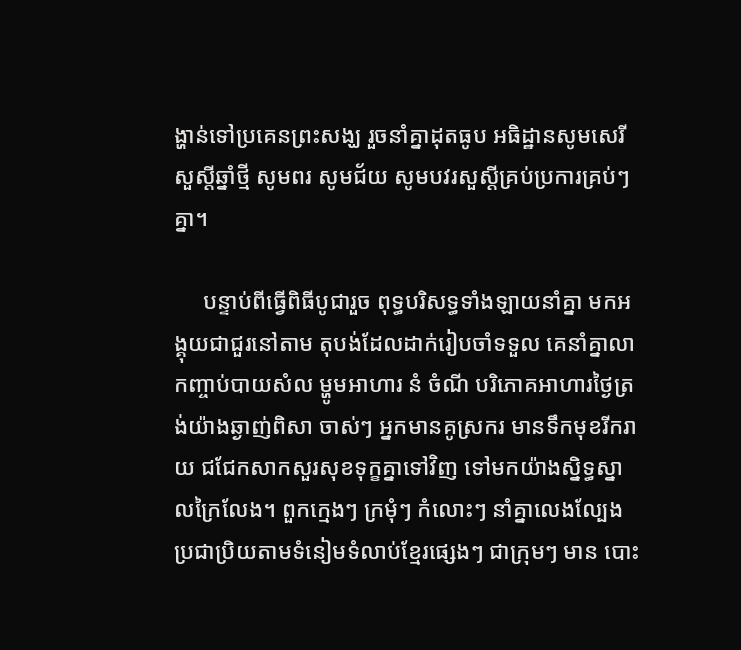ង្ហាន់ទៅប្រគេនព្រះសង្ឃ រួចនាំគ្នាដុតធូប អធិដ្ឋានសូមសេរីសួស្ដីឆ្នាំថ្មី សូមពរ សូមជ័យ សូមបវរសួស្ដីគ្រប់ប្រការគ្រប់ៗគ្នា។

     បន្ទាប់ពីធ្វើពិធីបូជារួច ពុទ្ធបរិសទ្ធទាំងឡាយនាំគ្នា មកអង្គុយជាជួរនៅតាម តុបង់ដែលដាក់រៀបចាំទទួល គេនាំគ្នាលាកញ្ចាប់បាយសំល ម្ហូមអាហារ នំ ចំណី បរិភោគអាហារថ្ងៃត្រង់យ៉ាងឆ្ងាញ់ពិសា ចាស់ៗ អ្នកមានគូស្រករ មានទឹកមុខរីករាយ ជជែកសាកសួរសុខទុក្ខគ្នាទៅវិញ ទៅមកយ៉ាងស្និទ្ធស្នាលក្រៃលែង។ ពួកក្មេងៗ ក្រមុំៗ កំលោះៗ នាំគ្នាលេងល្បែងប្រជាប្រិយតាមទំនៀមទំលាប់ខ្មែរផ្សេងៗ ជាក្រុមៗ មាន បោះ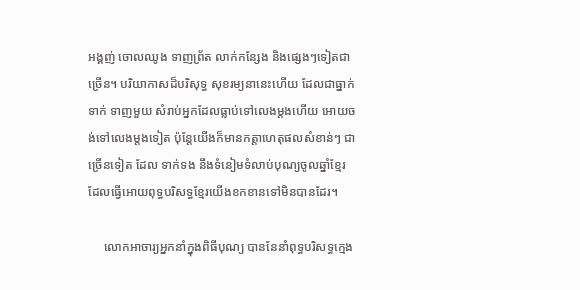អង្គញ់ ចោលឈូង ទាញព្រ័ត លាក់កន្សែង និងផ្សេងៗទៀតជាច្រើន។ បរិយាកាសដ៏បរិសុទ្ធ សុខរម្យនានេះហើយ ដែលជាធ្នាក់ទាក់ ទាញមួយ សំរាប់អ្នកដែលធ្លាប់ទៅលេងម្ដងហើយ អោយចង់ទៅលេងម្ដងទៀត ប៉ុន្ដែយើងក៏មានកត្ដាហេតុផលសំខាន់ៗ ជាច្រើនទៀត ដែល ទាក់ទង នឹងទំនៀមទំលាប់បុណ្យចូលឆ្នាំខ្មែរ ដែលធ្វើអោយពុទ្ធបរិសទ្ធខ្មែរយើងខកខានទៅមិនបានដែរ។

     លោកអាចារ្យអ្នកនាំក្នុងពិធីបុណ្យ បាននែនាំពុទ្ធបរិសទ្ធក្មេង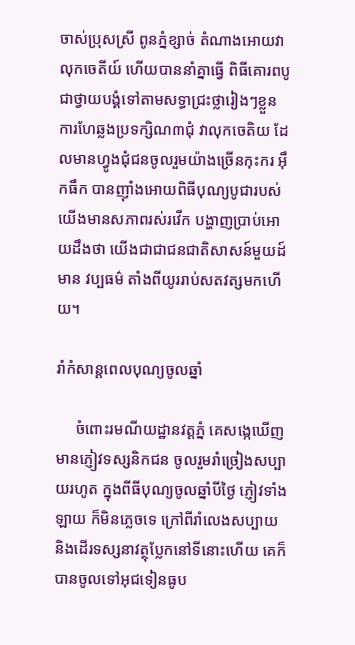ចាស់ប្រុសស្រី ពូនភ្នំខ្សាច់ តំណាងអោយវាលុកចេតីយ៍ ហើយបាននាំគ្នាធ្វើ ពិធីគោរពបូជាថ្វាយបង្គំទៅតាមសទ្ធាជ្រះថ្លារៀងៗខ្លួន ការហែឆ្លងប្រទក្សិណ៣ជុំ វាលុកចេតិយ ដែលមានហ្វូងជុំជនចូលរួមយ៉ាងច្រើនកុះករ អ៊ឹកធឹក បានញ៉ាំងអោយពិធីបុណ្យបូជារបស់យើងមានសភាពរស់រវើក បង្ហាញប្រាប់អោយដឹងថា យើងជាជាជនជាតិសាសន៍មួយដ៍មាន វប្បធម៌ តាំងពីយូររាប់សតវត្សមកហើយ។

រាំកំសាន្ដពេលបុណ្យចូលឆ្នាំ

     ចំពោះរមណីយដ្ឋានវត្ដភ្នំ គេសង្កេឃើញមានភ្ញៀវទស្សនិកជន ចូលរួមរាំច្រៀងសប្បាយរហូត ក្នុងពីធីបុណ្យចូលឆ្នាំបីថ្ងៃ ភ្ញៀវទាំងឡាយ ក៏មិនភ្លេចទេ ក្រៅពីរាំលេងសប្បាយ និងដើរទស្សនាវត្ថុប្លែកនៅទីនោះហើយ គេក៏បានចូលទៅអុជទៀនធូប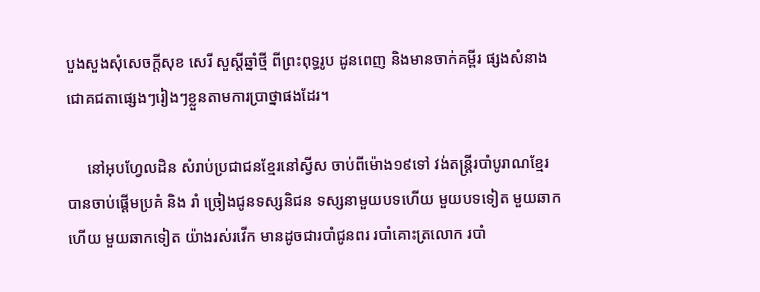បួងសួងសុំសេចក្ដីសុខ សេរី សួស្ដីឆ្នាំថ្មី ពីព្រះពុទ្ធរូប ដូនពេញ និងមានចាក់គម្ពីរ ផ្សងសំនាងជោគជតាផ្សេងៗរៀងៗខ្លួនតាមការប្រាថ្នាផងដែរ។

     នៅអុបហ្វែលដិន សំរាប់ប្រជាជនខ្មែរនៅស្វីស ចាប់ពីម៉ោង១៩ទៅ វង់តន្រ្ដីរបាំបូរាណខ្មែរ បានចាប់ផ្ដើមប្រគំ និង រាំ ច្រៀងជូនទស្សនិជន ទស្សនាមួយបទហើយ មួយបទទៀត មួយឆាកហើយ មួយឆាកទៀត យ៉ាងរស់រវើក មានដូចជារបាំជូនពរ របាំគោះត្រលោក របាំ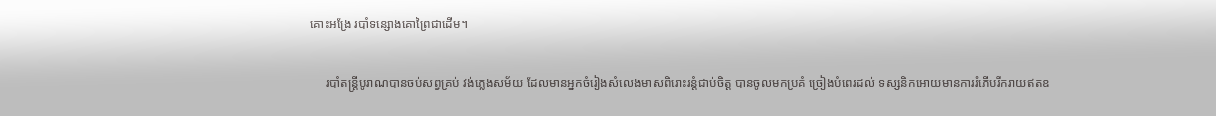គោះអង្រែ របាំទន្សោងគោព្រៃជាដើម។

     របាំតន្រ្ដីបូរាណបានចប់សព្វគ្រប់ វង់ភ្លេងសម័យ ដែលមានអ្នកចំរៀងសំលេងមាសពិរោះរន្ដំជាប់ចិត្ដ បានចូលមកប្រគំ ច្រៀងបំពេរដល់ ទស្សនិកអោយមានការរំភើបរីករាយឥតឧ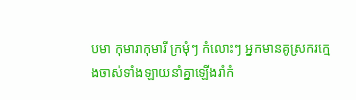បមា កុមារាកុមារី ក្រមុំៗ កំលោះៗ អ្នកមានគូស្រករក្មេងចាស់ទាំងឡាយនាំគ្នាឡើងរាំកំ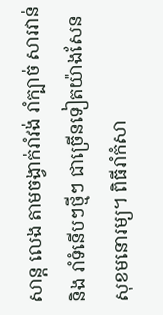សាន្ដ លេង តាមចង្វាក់រាំវង់ រាំក្បាច់ សារវាន់ និង រាំទំនើបៗថ្មីៗ ជាច្រើនទៀតយ៉ាងសែនសុខមនោរម្យ។ ពិធីរាំកំសា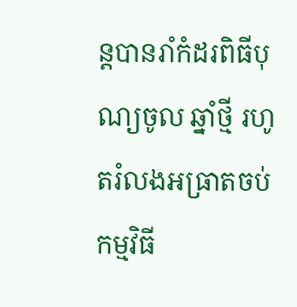ន្ដបានរាំកំដរពិធីបុណ្យចូល ឆ្នាំថ្មី រហូតរំលងអធ្រាតចប់កម្មវិធី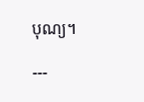បុណ្យ។

---